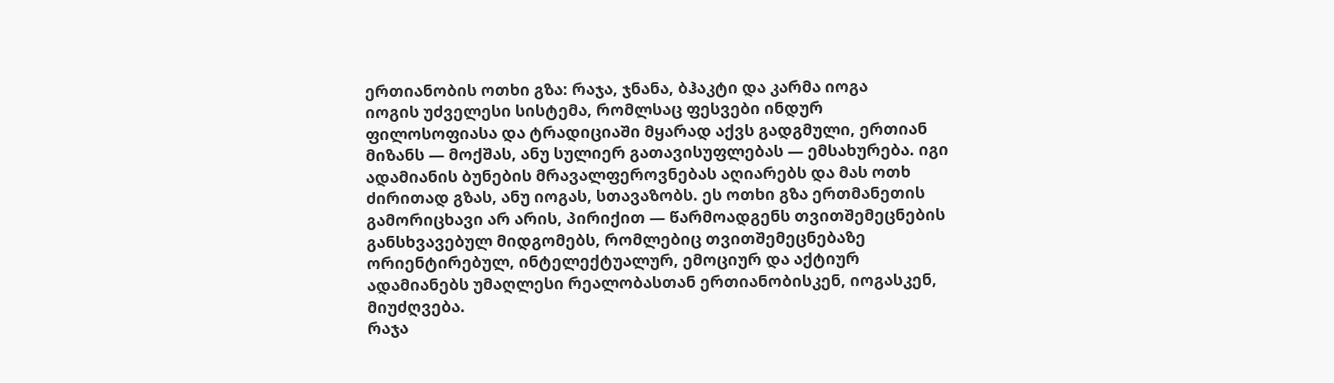ერთიანობის ოთხი გზა: რაჯა, ჯნანა, ბჰაკტი და კარმა იოგა
იოგის უძველესი სისტემა, რომლსაც ფესვები ინდურ ფილოსოფიასა და ტრადიციაში მყარად აქვს გადგმული, ერთიან მიზანს — მოქშას, ანუ სულიერ გათავისუფლებას — ემსახურება. იგი ადამიანის ბუნების მრავალფეროვნებას აღიარებს და მას ოთხ ძირითად გზას, ანუ იოგას, სთავაზობს. ეს ოთხი გზა ერთმანეთის გამორიცხავი არ არის, პირიქით — წარმოადგენს თვითშემეცნების განსხვავებულ მიდგომებს, რომლებიც თვითშემეცნებაზე ორიენტირებულ, ინტელექტუალურ, ემოციურ და აქტიურ ადამიანებს უმაღლესი რეალობასთან ერთიანობისკენ, იოგასკენ, მიუძღვება.
რაჯა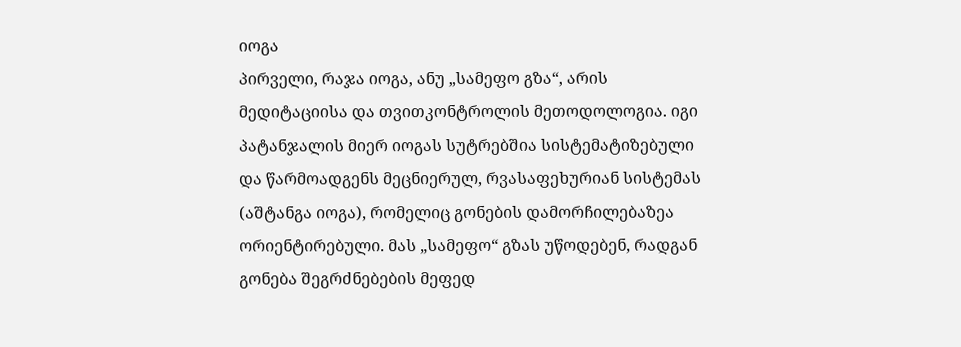იოგა
პირველი, რაჯა იოგა, ანუ „სამეფო გზა“, არის მედიტაციისა და თვითკონტროლის მეთოდოლოგია. იგი პატანჯალის მიერ იოგას სუტრებშია სისტემატიზებული და წარმოადგენს მეცნიერულ, რვასაფეხურიან სისტემას (აშტანგა იოგა), რომელიც გონების დამორჩილებაზეა ორიენტირებული. მას „სამეფო“ გზას უწოდებენ, რადგან გონება შეგრძნებების მეფედ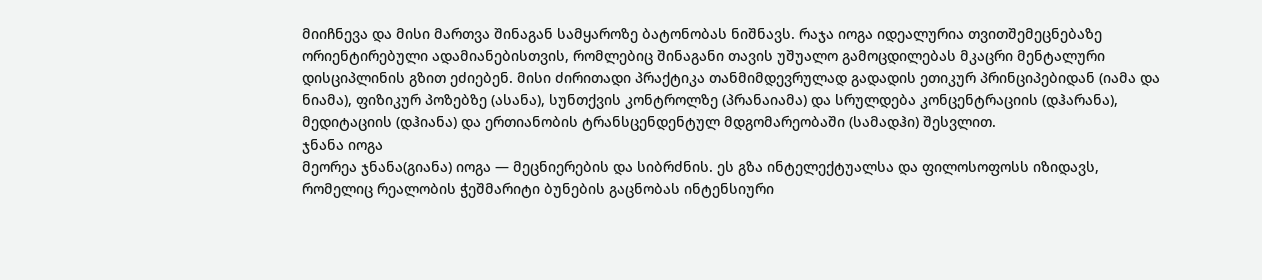მიიჩნევა და მისი მართვა შინაგან სამყაროზე ბატონობას ნიშნავს. რაჯა იოგა იდეალურია თვითშემეცნებაზე ორიენტირებული ადამიანებისთვის, რომლებიც შინაგანი თავის უშუალო გამოცდილებას მკაცრი მენტალური დისციპლინის გზით ეძიებენ. მისი ძირითადი პრაქტიკა თანმიმდევრულად გადადის ეთიკურ პრინციპებიდან (იამა და ნიამა), ფიზიკურ პოზებზე (ასანა), სუნთქვის კონტროლზე (პრანაიამა) და სრულდება კონცენტრაციის (დჰარანა), მედიტაციის (დჰიანა) და ერთიანობის ტრანსცენდენტულ მდგომარეობაში (სამადჰი) შესვლით.
ჯნანა იოგა
მეორეა ჯნანა(გიანა) იოგა — მეცნიერების და სიბრძნის. ეს გზა ინტელექტუალსა და ფილოსოფოსს იზიდავს, რომელიც რეალობის ჭეშმარიტი ბუნების გაცნობას ინტენსიური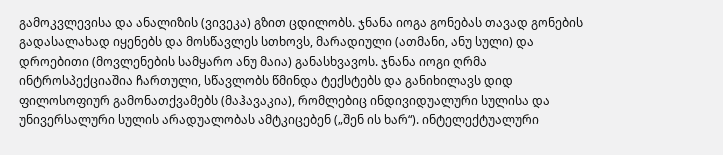გამოკვლევისა და ანალიზის (ვივეკა) გზით ცდილობს. ჯნანა იოგა გონებას თავად გონების გადასალახად იყენებს და მოსწავლეს სთხოვს, მარადიული (ათმანი, ანუ სული) და დროებითი (მოვლენების სამყარო ანუ მაია) განასხვავოს. ჯნანა იოგი ღრმა ინტროსპექციაშია ჩართული, სწავლობს წმინდა ტექსტებს და განიხილავს დიდ ფილოსოფიურ გამონათქვამებს (მაჰავაკია), რომლებიც ინდივიდუალური სულისა და უნივერსალური სულის არადუალობას ამტკიცებენ („შენ ის ხარ“). ინტელექტუალური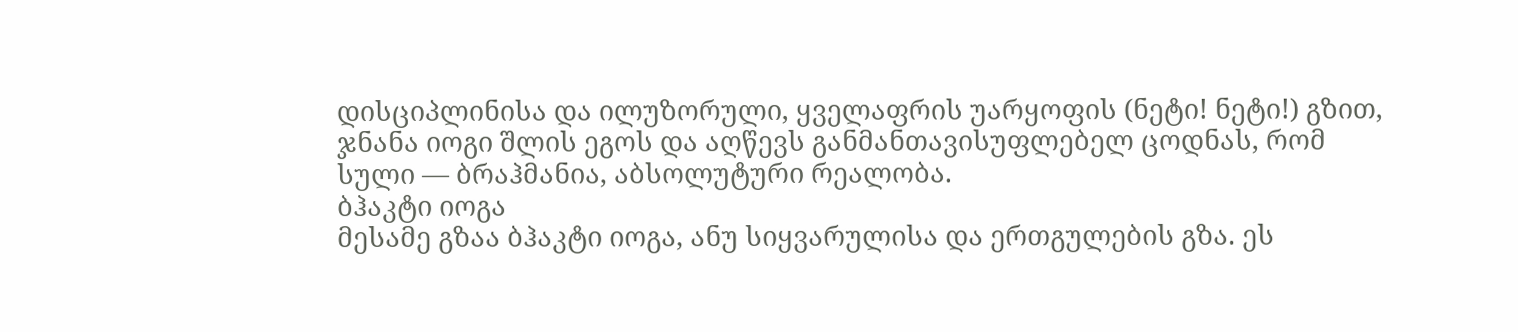დისციპლინისა და ილუზორული, ყველაფრის უარყოფის (ნეტი! ნეტი!) გზით, ჯნანა იოგი შლის ეგოს და აღწევს განმანთავისუფლებელ ცოდნას, რომ სული — ბრაჰმანია, აბსოლუტური რეალობა.
ბჰაკტი იოგა
მესამე გზაა ბჰაკტი იოგა, ანუ სიყვარულისა და ერთგულების გზა. ეს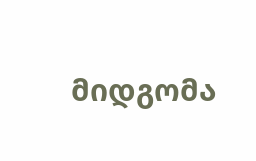მიდგომა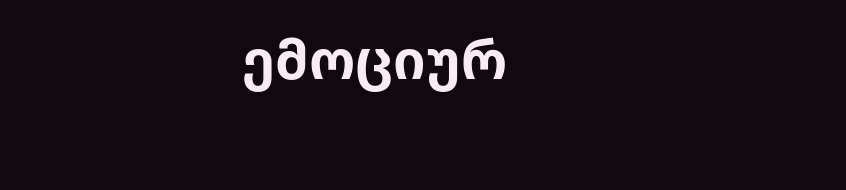ემოციურ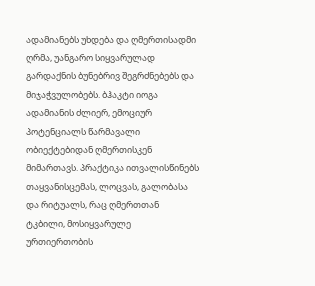ადამიანებს უხდება და ღმერთისადმი ღრმა, უანგარო სიყვარულად გარდაქნის ბუნებრივ შეგრძნებებს და მიჯაჭვულობებს. ბჰაკტი იოგა ადამიანის ძლიერ, ემოციურ პოტენციალს წარმავალი ობიექტებიდან ღმერთისკენ მიმართავს. პრაქტიკა ითვალისწინებს თაყვანისცემას, ლოცვას, გალობასა და რიტუალს, რაც ღმერთთან ტკბილი, მოსიყვარულე ურთიერთობის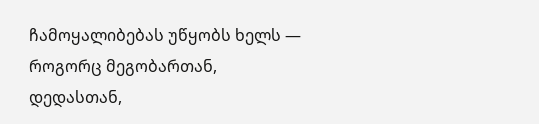ჩამოყალიბებას უწყობს ხელს — როგორც მეგობართან, დედასთან,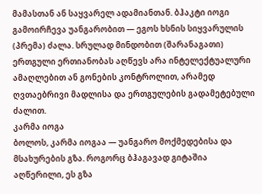მამასთან ან საყვარელ ადამიანთან. ბჰაკტი იოგი გამოირჩევა უანგარობით — ეგოს ხსნის სიყვარულის (პრემა) ძალა. სრულად მინდობით (შარანაგათი) ერთგული ერთიანობას აღწევს არა ინტელექტუალური ამაღლებით ან გონების კონტროლით, არამედ ღვთაებრივი მადლისა და ერთგულების გადამეტებული ძალით.
კარმა იოგა
ბოლოს, კარმა იოგაა — უანგარო მოქმედებისა და მსახურების გზა. როგორც ბჰაგავად გიტაშია აღწერილი, ეს გზა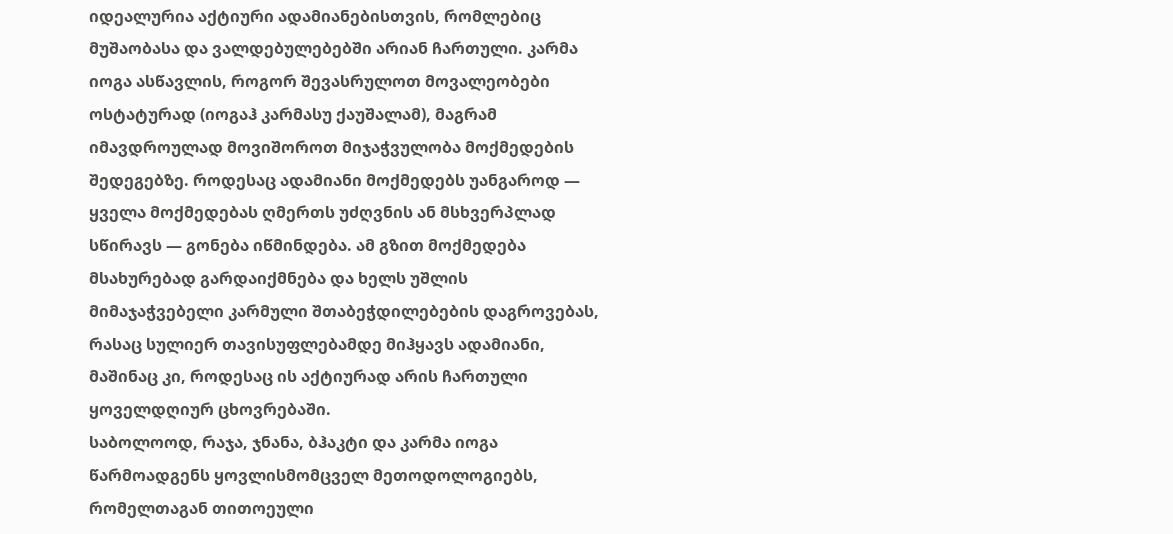იდეალურია აქტიური ადამიანებისთვის, რომლებიც მუშაობასა და ვალდებულებებში არიან ჩართული. კარმა იოგა ასწავლის, როგორ შევასრულოთ მოვალეობები ოსტატურად (იოგაჰ კარმასუ ქაუშალამ), მაგრამ იმავდროულად მოვიშოროთ მიჯაჭვულობა მოქმედების შედეგებზე. როდესაც ადამიანი მოქმედებს უანგაროდ — ყველა მოქმედებას ღმერთს უძღვნის ან მსხვერპლად სწირავს — გონება იწმინდება. ამ გზით მოქმედება მსახურებად გარდაიქმნება და ხელს უშლის მიმაჯაჭვებელი კარმული შთაბეჭდილებების დაგროვებას, რასაც სულიერ თავისუფლებამდე მიჰყავს ადამიანი, მაშინაც კი, როდესაც ის აქტიურად არის ჩართული ყოველდღიურ ცხოვრებაში.
საბოლოოდ, რაჯა, ჯნანა, ბჰაკტი და კარმა იოგა წარმოადგენს ყოვლისმომცველ მეთოდოლოგიებს, რომელთაგან თითოეული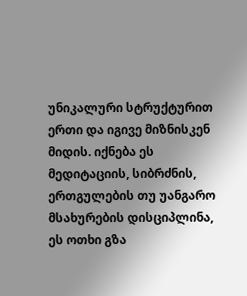უნიკალური სტრუქტურით ერთი და იგივე მიზნისკენ მიდის. იქნება ეს მედიტაციის, სიბრძნის, ერთგულების თუ უანგარო მსახურების დისციპლინა, ეს ოთხი გზა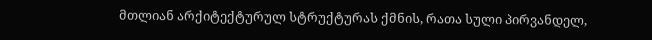მთლიან არქიტექტურულ სტრუქტურას ქმნის, რათა სული პირვანდელ,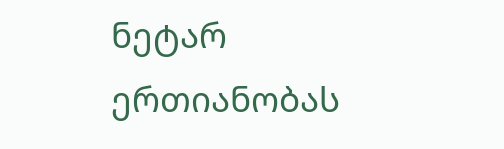ნეტარ ერთიანობას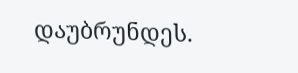დაუბრუნდეს.